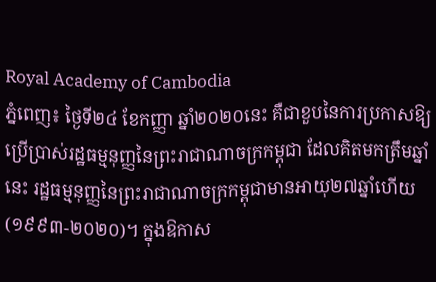Royal Academy of Cambodia
ភ្នំពេញ៖ ថ្ងៃទី២៤ ខែកញ្ញា ឆ្នាំ២០២០នេះ គឺជាខួបនៃការប្រកាសឱ្យប្រើប្រាស់រដ្ឋធម្មនុញ្ញនៃព្រះរាជាណាចក្រកម្ពុជា ដែលគិតមកត្រឹមឆ្នាំនេះ រដ្ឋធម្មនុញ្ញនៃព្រះរាជាណាចក្រកម្ពុជាមានអាយុ២៧ឆ្នាំហើយ (១៩៩៣-២០២០)។ ក្នុងឱកាស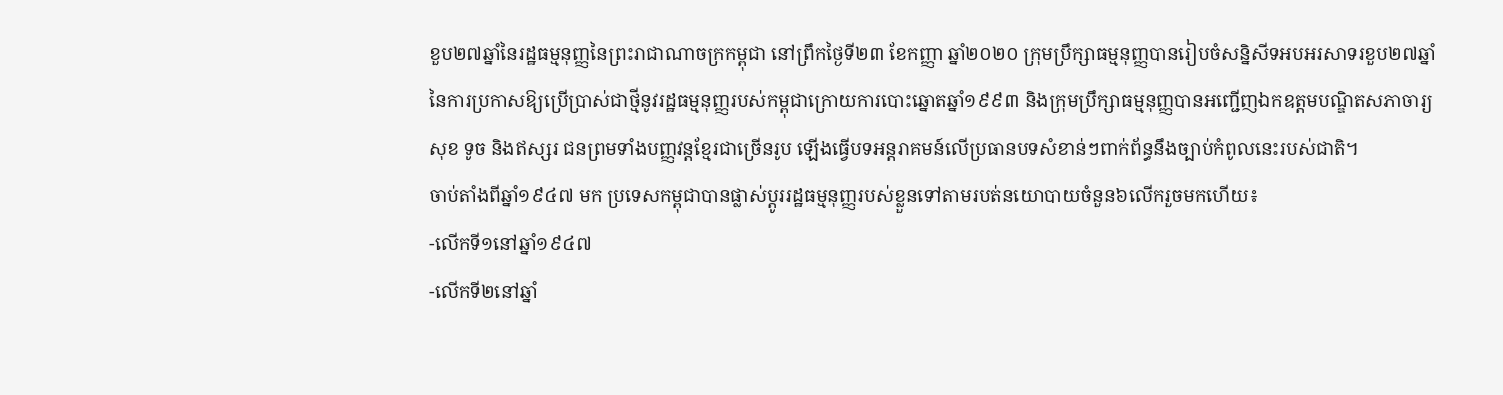ខួប២៧ឆ្នាំនៃរដ្ឋធម្មនុញ្ញនៃព្រះរាជាណាចក្រកម្ពុជា នៅព្រឹកថ្ងៃទី២៣ ខែកញ្ញា ឆ្នាំ២០២០ ក្រុមប្រឹក្សាធម្មនុញ្ញបានរៀបចំសន្និសីទអបអរសាទរខួប២៧ឆ្នាំ នៃការប្រកាសឱ្យប្រើប្រាស់ជាថ្មីនូវរដ្ឋធម្មនុញ្ញរបស់កម្ពុជាក្រោយការបោះឆ្នោតឆ្នាំ១៩៩៣ និងក្រុមប្រឹក្សាធម្មនុញ្ញបានអញ្ជើញឯកឧត្ដមបណ្ឌិតសភាចារ្យ សុខ ទូច និងឥស្សរ ជនព្រមទាំងបញ្ញវន្តខ្មែរជាច្រើនរូប ឡើងធ្វើបទអន្តរាគមន៍លើប្រធានបទសំខាន់ៗពាក់ព័ន្ធនឹងច្បាប់កំពូលនេះរបស់ជាតិ។
ចាប់តាំងពីឆ្នាំ១៩៤៧ មក ប្រទេសកម្ពុជាបានផ្លាស់ប្ដូររដ្ឋធម្មនុញ្ញរបស់ខ្លួនទៅតាមរបត់នយោបាយចំនួន៦លើករួចមកហើយ៖
-លើកទី១នៅឆ្នាំ១៩៤៧
-លើកទី២នៅឆ្នាំ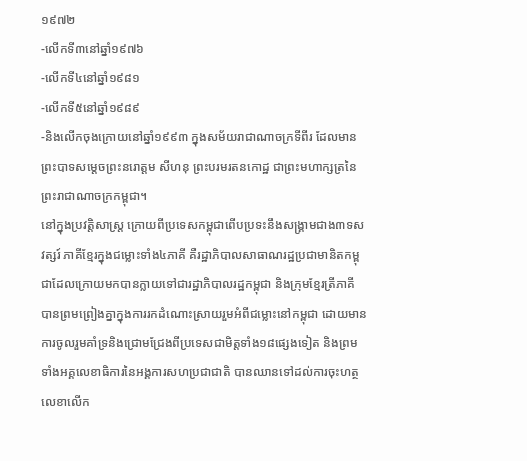១៩៧២
-លើកទី៣នៅឆ្នាំ១៩៧៦
-លើកទី៤នៅឆ្នាំ១៩៨១
-លើកទី៥នៅឆ្នាំ១៩៨៩
-និងលើកចុងក្រោយនៅឆ្នាំ១៩៩៣ ក្នុងសម័យរាជាណាចក្រទីពីរ ដែលមានព្រះបាទសម្ដេចព្រះនរោត្តម សីហនុ ព្រះបរមរតនកោដ្ឋ ជាព្រះមហាក្សត្រនៃព្រះរាជាណាចក្រកម្ពុជា។
នៅក្នុងប្រវត្តិសាស្ត្រ ក្រោយពីប្រទេសកម្ពុជាពើបប្រទះនឹងសង្គ្រាមជាង៣ទសវត្សរ៍ ភាគីខ្មែរក្នុងជម្លោះទាំង៤ភាគី គឺរដ្ឋាភិបាលសាធាណរដ្ឋប្រជាមានិតកម្ពុជាដែលក្រោយមកបានក្លាយទៅជារដ្ឋាភិបាលរដ្ឋកម្ពុជា និងក្រុមខ្មែរត្រីភាគី បានព្រមព្រៀងគ្នាក្នុងការរកដំណោះស្រាយរួមអំពីជម្លោះនៅកម្ពុជា ដោយមានការចូលរួមគាំទ្រនិងជ្រោមជ្រែងពីប្រទេសជាមិត្តទាំង១៨ផ្សេងទៀត និងព្រមទាំងអគ្គលេខាធិការនៃអង្គការសហប្រជាជាតិ បានឈានទៅដល់ការចុះហត្ថលេខាលើក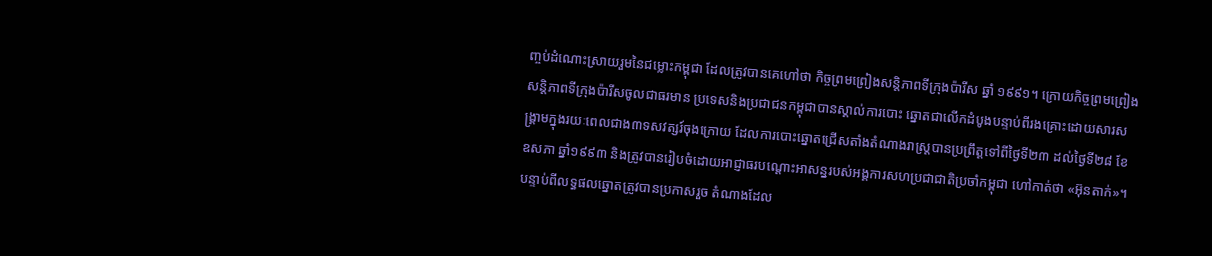ញ្ចប់ដំណោះស្រាយរួមនៃជម្លោះកម្ពុជា ដែលត្រូវបានគេហៅថា កិច្ចព្រមព្រៀងសន្តិភាពទីក្រុងប៉ារីស ឆ្នាំ ១៩៩១។ ក្រោយកិច្ចព្រមព្រៀងសន្តិភាពទីក្រុងប៉ារីសចូលជាធរមាន ប្រទេសនិងប្រជាជនកម្ពុជាបានស្គាល់ការបោះ ឆ្នោតជាលើកដំបូងបន្ទាប់ពីរងគ្រោះដោយសារសង្គ្រាមក្នុងរយៈពេលជាង៣ទសវត្សរ៍ចុងក្រោយ ដែលការបោះឆ្នោតជ្រើសតាំងតំណាងរាស្ត្របានប្រព្រឹត្តទៅពីថ្ងៃទី២៣ ដល់ថ្ងៃទី២៨ ខែឧសភា ឆ្នាំ១៩៩៣ និងត្រូវបានរៀបចំដោយអាជ្ញាធរបណ្ដោះអាសន្នរបស់អង្គការសហប្រជាជាតិប្រចាំកម្ពុជា ហៅកាត់ថា «អ៊ុនតាក់»។ បន្ទាប់ពីលទ្ធផលឆ្នោតត្រូវបានប្រកាសរួច តំណាងដែល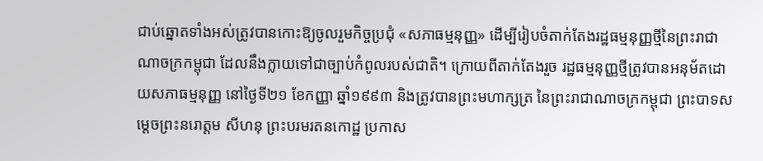ជាប់ឆ្នោតទាំងអស់ត្រូវបានកោះឱ្យចូលរួមកិច្ចប្រជុំ «សភាធម្មនុញ្ញ» ដើម្បីរៀបចំតាក់តែងរដ្ឋធម្មនុញ្ញថ្មីនៃព្រះរាជាណាចក្រកម្ពុជា ដែលនឹងក្លាយទៅជាច្បាប់កំពូលរបស់ជាតិ។ ក្រោយពីតាក់តែងរួច រដ្ឋធម្មនុញ្ញថ្មីត្រូវបានអនុម័តដោយសភាធម្មនុញ្ញ នៅថ្ងៃទី២១ ខែកញ្ញា ឆ្នាំ១៩៩៣ និងត្រូវបានព្រះមហាក្សត្រ នៃព្រះរាជាណាចក្រកម្ពុជា ព្រះបាទសម្ដេចព្រះនរោត្តម សីហនុ ព្រះបរមរតនកោដ្ឋ ប្រកាស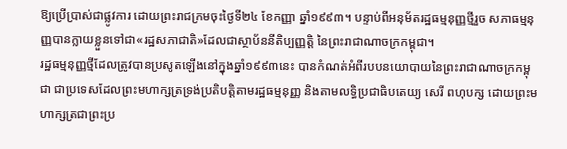ឱ្យប្រើប្រាស់ជាផ្លូវការ ដោយព្រះរាជក្រមចុះថ្ងៃទី២៤ ខែកញ្ញា ឆ្នាំ១៩៩៣។ បន្ទាប់ពីអនុម័តរដ្ឋធម្មនុញ្ញថ្មីរួច សភាធម្មនុញ្ញបានក្លាយខ្លួនទៅជា«រដ្ឋសភាជាតិ»ដែលជាស្ថាប័ននីតិប្បញ្ញត្តិ នៃព្រះរាជាណាចក្រកម្ពុជា។
រដ្ឋធម្មនុញ្ញថ្មីដែលត្រូវបានប្រសូតឡើងនៅក្នុងឆ្នាំ១៩៩៣នេះ បានកំណត់អំពីរបបនយោបាយនៃព្រះរាជាណាចក្រកម្ពុជា ជាប្រទេសដែលព្រះមហាក្សត្រទ្រង់ប្រតិបត្តិតាមរដ្ឋធម្មនុញ្ញ និងតាមលទ្ធិប្រជាធិបតេយ្យ សេរី ពហុបក្ស ដោយព្រះមហាក្សត្រជាព្រះប្រ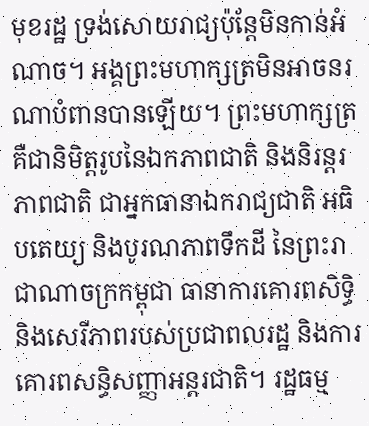មុខរដ្ឋ ទ្រង់សោយរាជ្យប៉ុន្តែមិនកាន់អំណាច។ អង្គព្រះមហាក្សត្រមិនអាចនរណាបំពានបានឡើយ។ ព្រះមហាក្សត្រ គឺជានិមិត្តរូបនៃឯកភាពជាតិ និងនិរន្តរភាពជាតិ ជាអ្នកធានាឯករាជ្យជាតិ អធិបតេយ្យ និងបូរណភាពទឹកដី នៃព្រះរាជាណាចក្រកម្ពុជា ធានាការគោរពសិទ្ធិ និងសេរីភាពរបស់ប្រជាពលរដ្ឋ និងការគោរពសន្ធិសញ្ញាអន្តរជាតិ។ រដ្ឋធម្ម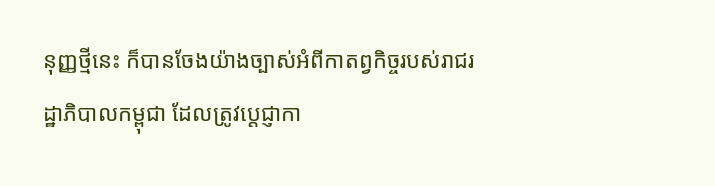នុញ្ញថ្មីនេះ ក៏បានចែងយ៉ាងច្បាស់អំពីកាតព្វកិច្ចរបស់រាជរដ្ឋាភិបាលកម្ពុជា ដែលត្រូវប្ដេជ្ញាកា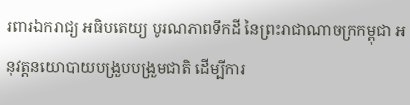រពារឯករាជ្យ អធិបតេយ្យ បូរណភាពទឹកដី នៃព្រះរាជាណាចក្រកម្ពុជា អនុវត្តនយោបាយបង្រួបបង្រួមជាតិ ដើម្បីការ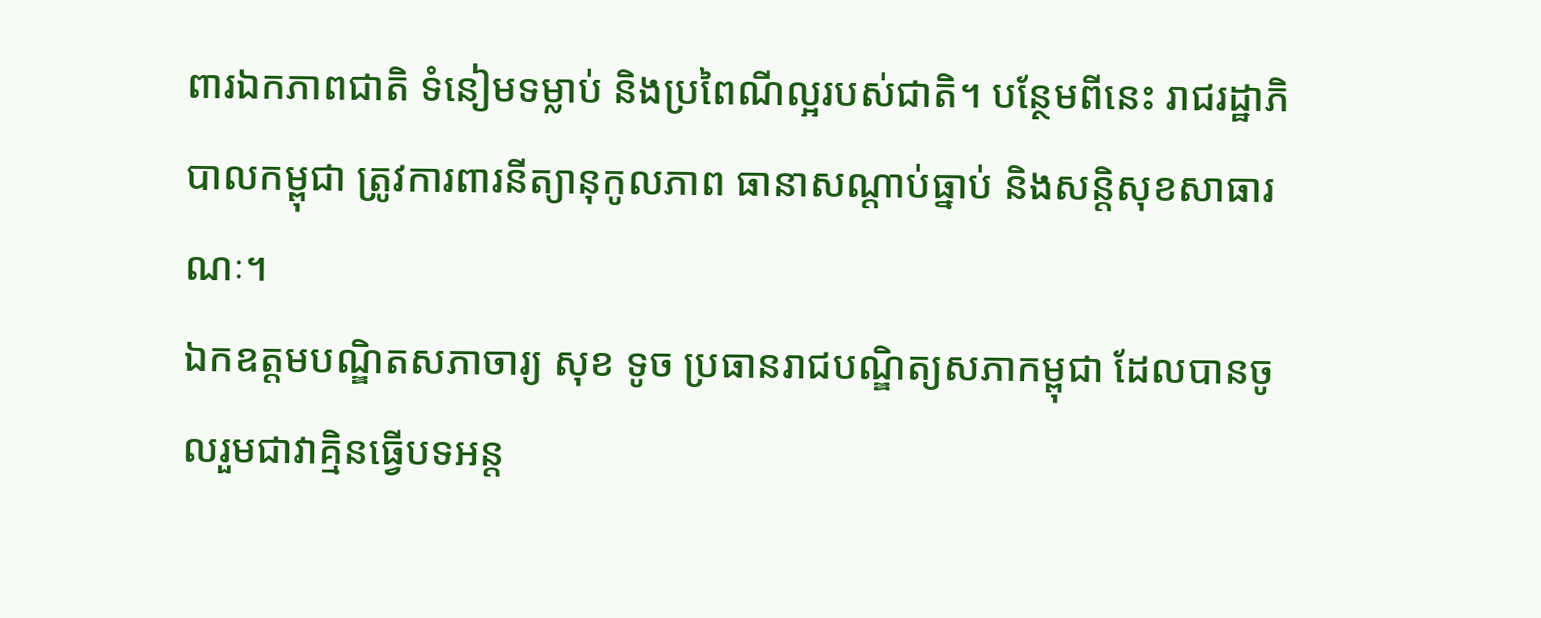ពារឯកភាពជាតិ ទំនៀមទម្លាប់ និងប្រពៃណីល្អរបស់ជាតិ។ បន្ថែមពីនេះ រាជរដ្ឋាភិបាលកម្ពុជា ត្រូវការពារនីត្យានុកូលភាព ធានាសណ្ដាប់ធ្នាប់ និងសន្តិសុខសាធារណៈ។
ឯកឧត្ដមបណ្ឌិតសភាចារ្យ សុខ ទូច ប្រធានរាជបណ្ឌិត្យសភាកម្ពុជា ដែលបានចូលរួមជាវាគ្មិនធ្វើបទអន្ត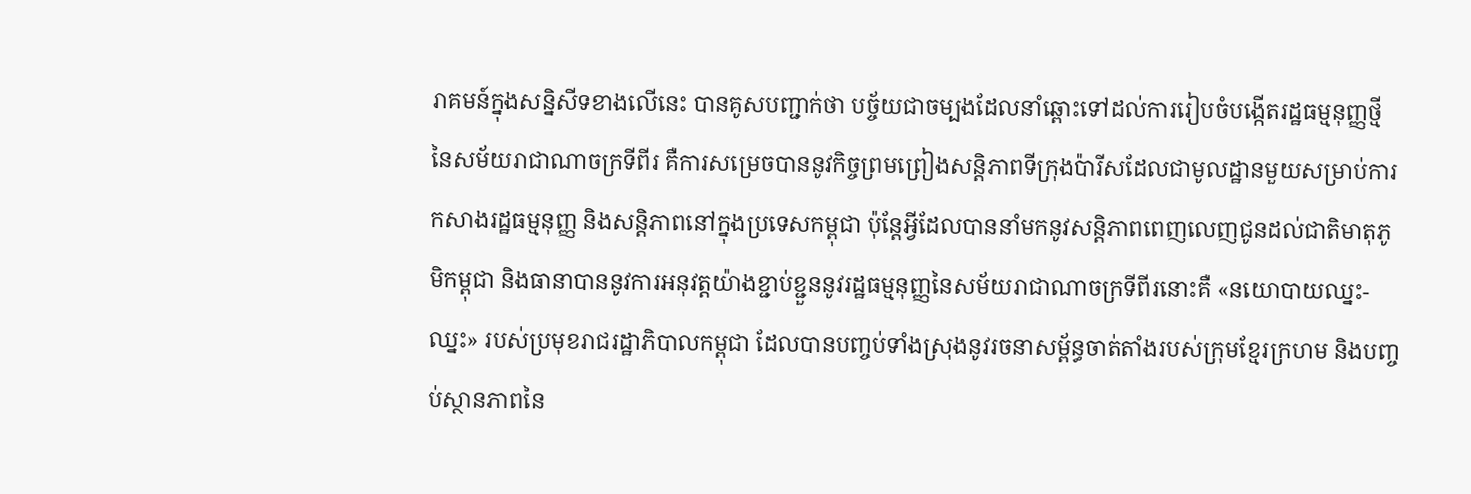រាគមន៍ក្នុងសន្និសីទខាងលើនេះ បានគូសបញ្ជាក់ថា បច្ច័យជាចម្បងដែលនាំឆ្ពោះទៅដល់ការរៀបចំបង្កើតរដ្ឋធម្មនុញ្ញថ្មីនៃសម័យរាជាណាចក្រទីពីរ គឺការសម្រេចបាននូវកិច្ចព្រមព្រៀងសន្តិភាពទីក្រុងប៉ារីសដែលជាមូលដ្ឋានមួយសម្រាប់ការកសាងរដ្ឋធម្មនុញ្ញ និងសន្តិភាពនៅក្នុងប្រទេសកម្ពុជា ប៉ុន្តែអ្វីដែលបាននាំមកនូវសន្តិភាពពេញលេញជូនដល់ជាតិមាតុភូមិកម្ពុជា និងធានាបាននូវការអនុវត្តយ៉ាងខ្ជាប់ខ្ជួននូវរដ្ឋធម្មនុញ្ញនៃសម័យរាជាណាចក្រទីពីរនោះគឺ «នយោបាយឈ្នះ-ឈ្នះ» របស់ប្រមុខរាជរដ្ឋាភិបាលកម្ពុជា ដែលបានបញ្ចប់ទាំងស្រុងនូវរចនាសម្ព័ន្ធចាត់តាំងរបស់ក្រុមខ្មែរក្រហម និងបញ្ចប់ស្ថានភាពនៃ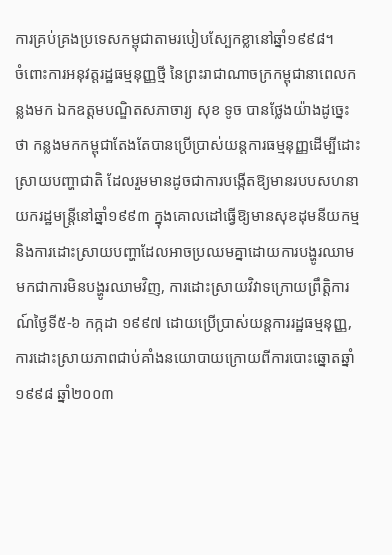ការគ្រប់គ្រងប្រទេសកម្ពុជាតាមរបៀបស្បែកខ្លានៅឆ្នាំ១៩៩៨។
ចំពោះការអនុវត្តរដ្ឋធម្មនុញ្ញថ្មី នៃព្រះរាជាណាចក្រកម្ពុជានាពេលកន្លងមក ឯកឧត្ដមបណ្ឌិតសភាចារ្យ សុខ ទូច បានថ្លែងយ៉ាងដូច្នេះថា កន្លងមកកម្ពុជាតែងតែបានប្រើប្រាស់យន្តការធម្មនុញ្ញដើម្បីដោះស្រាយបញ្ហាជាតិ ដែលរួមមានដូចជាការបង្កើតឱ្យមានរបបសហនាយករដ្ឋមន្ត្រីនៅឆ្នាំ១៩៩៣ ក្នុងគោលដៅធ្វើឱ្យមានសុខដុមនីយកម្ម និងការដោះស្រាយបញ្ហាដែលអាចប្រឈមគ្នាដោយការបង្ហូរឈាម មកជាការមិនបង្ហូរឈាមវិញ, ការដោះស្រាយវិវាទក្រោយព្រឹត្តិការណ៍ថ្ងៃទី៥-៦ កក្កដា ១៩៩៧ ដោយប្រើប្រាស់យន្តការរដ្ឋធម្មនុញ្ញ, ការដោះស្រាយភាពជាប់គាំងនយោបាយក្រោយពីការបោះឆ្នោតឆ្នាំ១៩៩៨ ឆ្នាំ២០០៣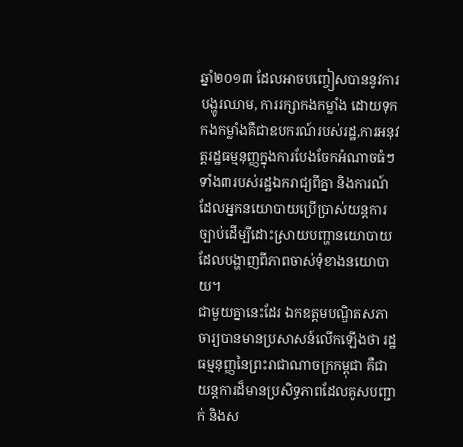ឆ្នាំ២០១៣ ដែលអាចបញ្ចៀសបាននូវការបង្ហូរឈាម, ការរក្សាកងកម្លាំង ដោយទុកកងកម្លាំងគឺជាឧបករណ៍របស់រដ្ឋ,ការអនុវត្តរដ្ឋធម្មនុញ្ញក្នុងការបែងចែកអំណាចធំៗទាំង៣របស់រដ្ឋឯករាជ្យពីគ្នា និងការណ៍ដែលអ្នកនយោបាយប្រើប្រាស់យន្តការច្បាប់ដើម្បីដោះស្រាយបញ្ហានយោបាយ ដែលបង្ហាញពីភាពចាស់ទុំខាងនយោបាយ។
ជាមួយគ្នានេះដែរ ឯកឧត្ដមបណ្ឌិតសភាចារ្យបានមានប្រសាសន៍លើកឡើងថា រដ្ឋធម្មនុញ្ញនៃព្រះរាជាណាចក្រកម្ពុជា គឺជាយន្តការដ៏មានប្រសិទ្ធភាពដែលគូសបញ្ជាក់ និងស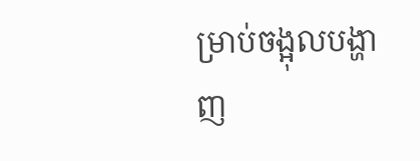ម្រាប់ចង្អុលបង្ហាញ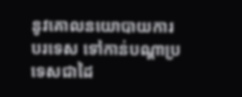នូវគោលនយោបាយការបរទេស ទៅកាន់បណ្ដាប្រទេសជាដៃ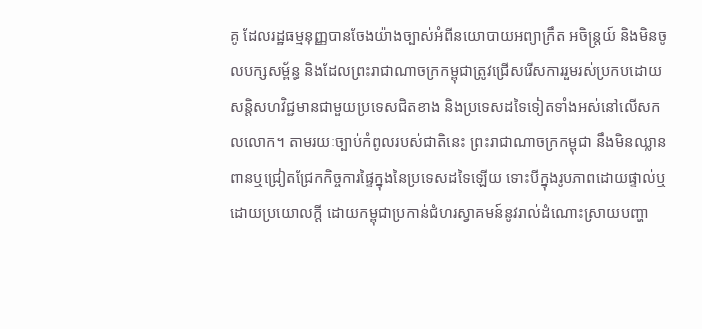គូ ដែលរដ្ឋធម្មនុញ្ញបានចែងយ៉ាងច្បាស់អំពីនយោបាយអព្យាក្រឹត អចិន្ត្រយ៍ និងមិនចូលបក្សសម្ព័ន្ធ និងដែលព្រះរាជាណាចក្រកម្ពុជាត្រូវជ្រើសរើសការរួមរស់ប្រកបដោយសន្តិសហវិជ្ជមានជាមួយប្រទេសជិតខាង និងប្រទេសដទៃទៀតទាំងអស់នៅលើសកលលោក។ តាមរយៈច្បាប់កំពូលរបស់ជាតិនេះ ព្រះរាជាណាចក្រកម្ពុជា នឹងមិនឈ្លានពានឬជ្រៀតជ្រែកកិច្ចការផ្ទៃក្នុងនៃប្រទេសដទៃឡើយ ទោះបីក្នុងរូបភាពដោយផ្ទាល់ឬដោយប្រយោលក្ដី ដោយកម្ពុជាប្រកាន់ជំហរស្វាគមន៍នូវរាល់ដំណោះស្រាយបញ្ហា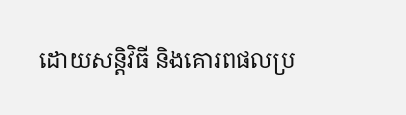ដោយសន្តិវិធី និងគោរពផលប្រ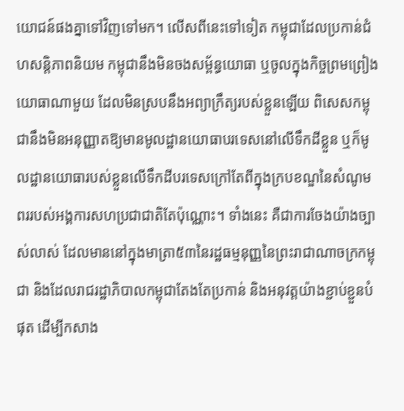យោជន៍ផងគ្នាទៅវិញទៅមក។ លើសពីនេះទៅទៀត កម្ពុជាដែលប្រកាន់ជំហសន្តិភាពនិយម កម្ពុជានឹងមិនចងសម្ព័ន្ធយោធា ឬចូលក្នុងកិច្ចព្រមព្រៀងយោធាណាមួយ ដែលមិនស្របនឹងអព្យាក្រឹត្យរបស់ខ្លួនឡើយ ពិសេសកម្ពុជានឹងមិនអនុញ្ញាតឱ្យមានមូលដ្ឋានយោធាបរទេសនៅលើទឹកដីខ្លួន ឬក៏មូលដ្ឋានយោធារបស់ខ្លួនលើទឹកដីបរទេសក្រៅតែពីក្នុងក្របខណ្ឌនៃសំណូមពររបស់អង្គការសហប្រជាជាតិតែប៉ុណ្ណោះ។ ទាំងនេះ គឺជាការចែងយ៉ាងច្បាស់លាស់ ដែលមាននៅក្នុងមាត្រា៥៣នៃរដ្ឋធម្មនុញ្ញនៃព្រះរាជាណាចក្រកម្ពុជា និងដែលរាជរដ្ឋាភិបាលកម្ពុជាតែងតែប្រកាន់ និងអនុវត្តយ៉ាងខ្ជាប់ខ្ជួនបំផុត ដើម្បីកសាង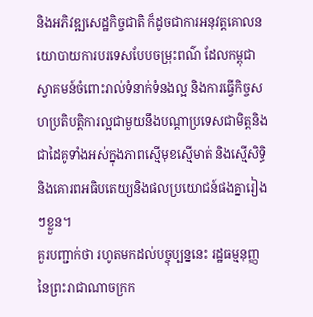និងអភិវឌ្ឍសេដ្ឋកិច្ចជាតិ ក៏ដូចជាការអនុវត្តគោលនយោបាយការបរទេសបែបចម្រុះពណ៌ ដែលកម្ពុជាស្វាគមន៍ចំពោះរាល់ទំនាក់ទំនងល្អ និងការធ្វើកិច្ចសហប្រតិបត្តិការល្អជាមួយនឹងបណ្ដាប្រទេសជាមិត្តនិងជាដៃគូទាំងអស់ក្នុងភាពស្មើមុខស្មើមាត់ និងស្មើសិទ្ធិ និងគោរពអធិបតេយ្យនិងផលប្រយោជន៍ផងគ្នារៀងៗខ្លួន។
គួរបញ្ជាក់ថា រហូតមកដល់បច្ចុប្បន្ននេះ រដ្ឋធម្មនុញ្ញនៃព្រះរាជាណាចក្រក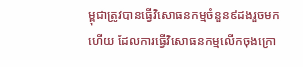ម្ពុជាត្រូវបានធ្វើវិសោធនកម្មចំនួន៩ដងរួចមកហើយ ដែលការធ្វើវិសោធនកម្មលើកចុងក្រោ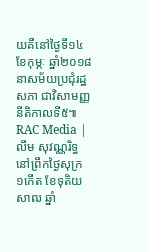យគឺនៅថ្ងៃទី១៤ ខែកុម្ភៈ ឆ្នាំ២០១៨ នាសម័យប្រជុំរដ្ឋសភា ជាវិសាមញ្ញ នីតិកាលទី៥៕
RAC Media | លឹម សុវណ្ណរិទ្ធ
នៅព្រឹកថ្ងៃសុក្រ ១កើត ខែទុតិយសាឍ ឆ្នាំ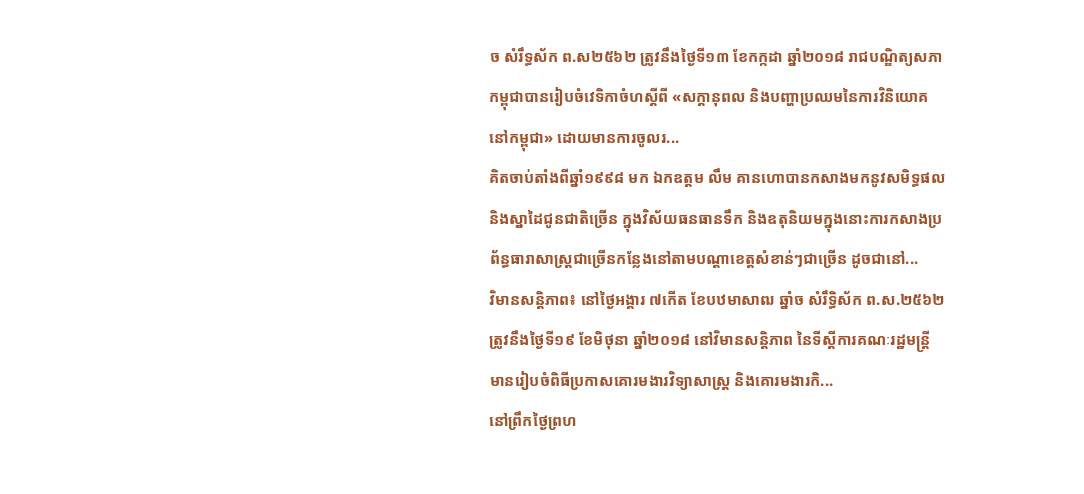ច សំរឹទ្ធស័ក ព.ស២៥៦២ ត្រូវនឹងថ្ងៃទី១៣ ខែកក្កដា ឆ្នាំ២០១៨ រាជបណ្ឌិត្យសភាកម្ពុជាបានរៀបចំវេទិកាចំហស្តីពី «សក្តានុពល និងបញ្ហាប្រឈមនៃការវិនិយោគនៅកម្ពុជា» ដោយមានការចូលរ...
គិតចាប់តាំងពីឆ្នាំ១៩៩៨ មក ឯកឧត្តម លឹម គានហោបានកសាងមកនូវសមិទ្ធផល និងស្នាដៃជូនជាតិច្រើន ក្នុងវិស័យធនធានទឹក និងឧតុនិយមក្នុងនោះការកសាងប្រព័ន្ធធារាសាស្ត្រជាច្រើនកន្លែងនៅតាមបណ្តាខេត្តសំខាន់ៗជាច្រើន ដូចជានៅ...
វិមានសន្តិភាព៖ នៅថ្ងៃអង្គារ ៧កើត ខែបឋមាសាឍ ឆ្នាំច សំរឹទ្ធិស័ក ព.ស.២៥៦២ ត្រូវនឹងថ្ងៃទី១៩ ខែមិថុនា ឆ្នាំ២០១៨ នៅវិមានសន្តិភាព នៃទីស្តីការគណៈរដ្ឋមន្រ្តី មានរៀបចំពិធីប្រកាសគោរមងារវិទ្យាសាស្ត្រ និងគោរមងារកិ...
នៅព្រឹកថ្ងៃព្រហ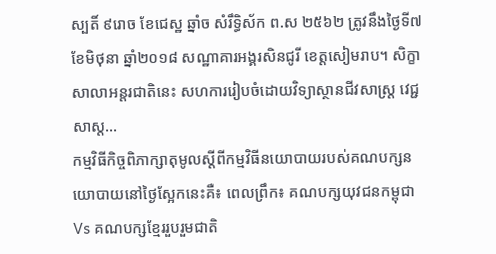ស្បតិ៍ ៩រោច ខែជេស្ឋ ឆ្នាំច សំរឹទ្ធិស័ក ព.ស ២៥៦២ ត្រូវនឹងថ្ងៃទី៧ ខែមិថុនា ឆ្នាំ២០១៨ សណ្ឋាគារអង្គរសិនជូរី ខេត្តសៀមរាប។ សិក្ខាសាលាអន្តរជាតិនេះ សហការរៀបចំដោយវិទ្យាស្ថានជីវសាស្ត្រ វេជ្ជសាស្ត...
កម្មវិធីកិច្ចពិភាក្សាតុមូលស្តីពីកម្មវិធីនយោបាយរបស់គណបក្សនយោបាយនៅថ្ងៃស្អែកនេះគឺ៖ ពេលព្រឹក៖ គណបក្សយុវជនកម្ពុជា Vs គណបក្សខ្មែររួបរួមជាតិ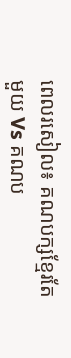ពេលរសៀល៖ គណបក្សខ្មែរតែមួយ Vs គណប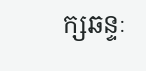ក្សឆន្ទៈ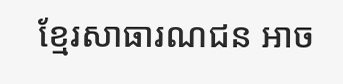ខ្មែរសាធារណជន អាច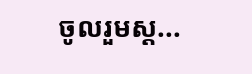ចូលរួមស្ត...